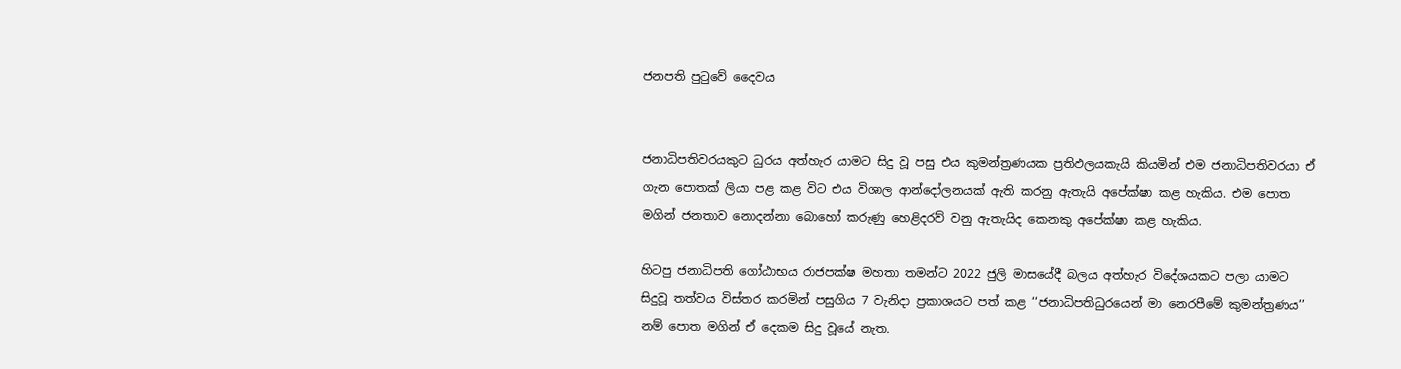ජනපති පුටුවේ දෛවය


ජනාධිපතිවරයකුට ධුරය අත්හැර යාමට සිදු වූ පසු එය කුමන්ත්‍රණයක ප්‍රතිඵලයකැයි කියමින් එම ජනාධිපතිවරයා ඒ ගැන පොතක් ලියා පළ කළ විට එය විශාල ආන්දෝලනයක් ඇති කරනු ඇතැයි අපේක්ෂා කළ හැකිය. එම පොත මගින් ජනතාව නොදන්නා බොහෝ කරුණු හෙළිදරව් වනු ඇතැයිද කෙනකු අපේක්ෂා කළ හැකිය.

හිටපු ජනාධිපති ගෝඨාභය රාජපක්ෂ මහතා තමන්ට 2022 ජුලි මාසයේදී බලය අත්හැර විදේශයකට පලා යාමට සිදුවූ තත්වය විස්තර කරමින් පසුගිය 7 වැනිදා ප්‍රකාශයට පත් කළ ‘‘ජනාධිපතිධුරයෙන් මා නෙරපීමේ කුමන්ත්‍රණය’’ නම් පොත මගින් ඒ දෙකම සිදු වූයේ නැත.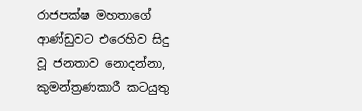රාජපක්ෂ මහතාගේ ආණ්ඩුවට එරෙහිව සිදු වූ ජනතාව නොදන්නා, කුමන්ත්‍රණකාරී කටයුතු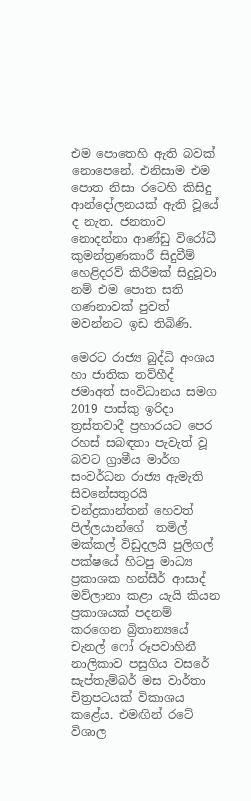එම පොතෙහි ඇති බවක් නොපෙනේ. එනිසාම එම පොත නිසා රටෙහි කිසිදු  ආන්දෝලනයක් ඇති වූයේ ද නැත. ජනතාව නොදන්නා ආණ්ඩු විරෝධී කුමන්ත්‍රණකාරී සිදුවීම් හෙළිදරව් කිරීමක් සිදුවූවා නම් එම පොත සති ගණනාවක් පුවත් මවන්නට ඉඩ තිබිණි.

මෙරට රාජ්‍ය බුද්ධි අංශය හා ජාතික තව්හීද් ජමාඅත් සංවිධානය සමග 2019 පාස්කු ඉරිදා ත්‍රස්තවාදී ප්‍රහාරයට පෙර රහස් සබඳතා පැවැත් වූ බවට ග්‍රාමීය මාර්ග සංවර්ධන රාජ්‍ය ඇමැති සිවනේසතුරයි චන්ද්‍රකාන්තන් හෙවත් පිල්ලයාන්ගේ  තමිල් මක්කල් විඩුදලයි පුලිගල් පක්ෂයේ හිටපු මාධ්‍ය ප්‍රකාශක හන්සීර් ආසාද් මව්ලානා කළා යැයි කියන ප්‍රකාශයක් පදනම් කරගෙන බ්‍රිතාන්‍යයේ චැනල් ෆෝ රූපවාහිනී නාලිකාව පසුගිය වසරේ සැප්තැම්බර් මස වාර්තා චිත්‍රපටයක් විකාශය කළේය. එමඟින් රටේ විශාල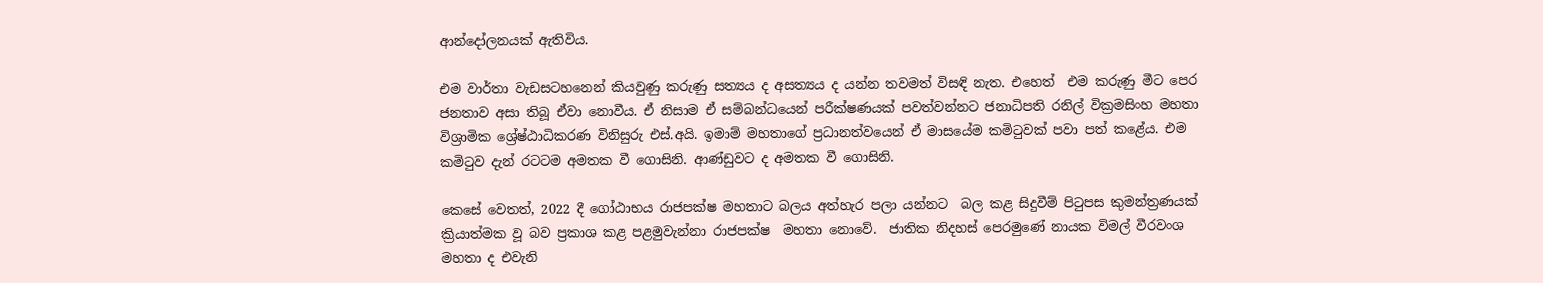ආන්දෝලනයක් ඇතිවිය.

එම වාර්තා වැඩසටහනෙන් කියවුණු කරුණු සත්‍යය ද අසත්‍යය ද යන්න තවමත් විසඳි නැත. එහෙත්  එම කරුණු මීට පෙර ජනතාව අසා තිබූ ඒවා නොවීය. ඒ නිසාම ඒ සම්බන්ධයෙන් පරීක්ෂණයක් පවත්වන්නට ජනාධිපති රනිල් වික්‍රමසිංහ මහතා විශ්‍රාමික ශ්‍රේෂ්ඨාධිකරණ විනිසුරු එස්.අයි. ඉමාම් මහතාගේ ප්‍රධානත්වයෙන් ඒ මාසයේම කමිටුවක් පවා පත් කළේය. එම කමිටුව දැන් රටටම අමතක වී ගොසිනි. ආණ්ඩුවට ද අමතක වී ගොසිනි.

කෙසේ වෙතත්, 2022 දී ගෝඨාභය රාජපක්ෂ මහතාට බලය අත්හැර පලා යන්නට  බල කළ සිදුවීම් පිටුපස කුමන්ත්‍රණයක් ක්‍රියාත්මක වූ බව ප්‍රකාශ කළ පළමුවැන්නා රාජපක්ෂ  මහතා නොවේ.  ජාතික නිදහස් පෙරමුණේ නායක විමල් වීරවංශ මහතා ද එවැනි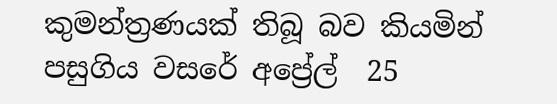කුමන්ත්‍රණයක් තිබූ බව කියමින් පසුගිය වසරේ අප්‍රේල්  25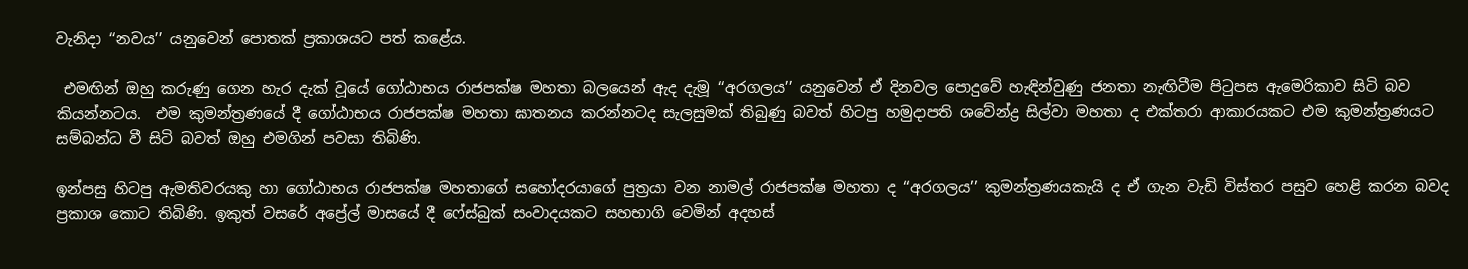වැනිදා ‘‘නවය’’ යනුවෙන් පොතක් ප්‍රකාශයට පත් කළේය.

 එමඟින් ඔහු කරුණු ගෙන හැර දැක් වූයේ ගෝඨාභය රාජපක්ෂ මහතා බලයෙන් ඇද දැමූ ‘‘අරගලය’’ යනුවෙන් ඒ දිනවල පොදුවේ හැඳින්වුණු ජනතා නැඟිටීම පිටුපස ඇමෙරිකාව සිටි බව කියන්නටය.  එම කුමන්ත්‍රණයේ දී ගෝඨාභය රාජපක්ෂ මහතා ඝාතනය කරන්නටද සැලසුමක් තිබුණු බවත් හිටපු හමුදාපති ශවේන්ද්‍ර සිල්වා මහතා ද එක්තරා ආකාරයකට එම කුමන්ත්‍රණයට සම්බන්ධ වී සිටි බවත් ඔහු එමගින් පවසා තිබිණි.

ඉන්පසු හිටපු ඇමතිවරයකු හා ගෝඨාභය රාජපක්ෂ මහතාගේ සහෝදරයාගේ පුත්‍රයා වන නාමල් රාජපක්ෂ මහතා ද ‘‘අරගලය’’ කුමන්ත්‍රණයකැයි ද ඒ ගැන වැඩි විස්තර පසුව හෙළි කරන බවද ප්‍රකාශ කොට තිබිණි. ඉකුත් වසරේ අප්‍රේල් මාසයේ දී ෆේස්බුක් සංවාදයකට සහභාගි වෙමින් අදහස්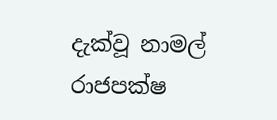දැක්වූ නාමල් රාජපක්ෂ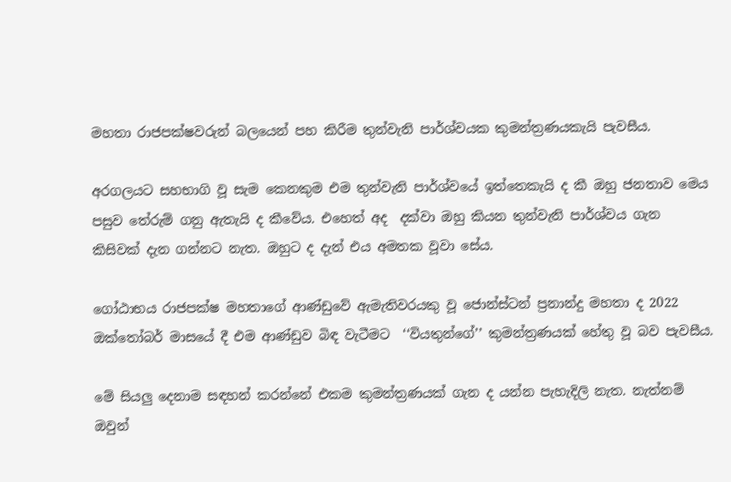මහතා රාජපක්ෂවරුන් බලයෙන් පහ කිරීම තුන්වැනි පාර්ශ්වයක කුමන්ත්‍රණයකැයි පැවසීය.

අරගලයට සහභාගි වූ සැම කෙනකුම එම තුන්වැනි පාර්ශ්වයේ ඉත්තෙකැයි ද කී ඔහු ජනතාව මෙය පසුව තේරුම් ගනු ඇතැයි ද කීවේය. එහෙත් අද  දක්වා ඔහු කියන තුන්වැනි පාර්ශ්වය ගැන කිසිවක් දැන ගන්නට නැත. ඔහුට ද දැන් එය අමතක වූවා සේය.

ගෝඨාභය රාජපක්ෂ මහතාගේ ආණ්ඩුවේ ඇමැතිවරයකු වූ ජොන්ස්ටන් ප්‍රනාන්දු මහතා ද 2022 ඔක්තෝබර් මාසයේ දී එම ආණ්ඩුව බිඳ වැටීමට  ‘‘වියතුන්ගේ’’ කුමන්ත්‍රණයක් හේතු වූ බව පැවසීය.

මේ සියලු දෙනාම සඳහන් කරන්නේ එකම කුමන්ත්‍රණයක් ගැන ද යන්න පැහැදිලි නැත. නැත්නම් ඔවුන්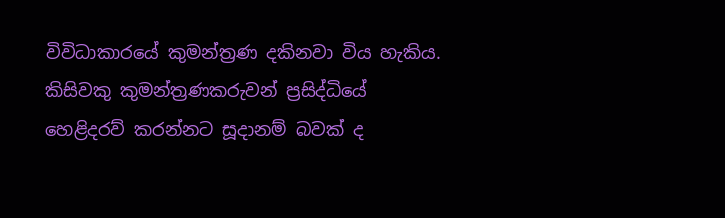විවිධාකාරයේ කුමන්ත්‍රණ දකිනවා විය හැකිය. කිසිවකු කුමන්ත්‍රණකරුවන් ප්‍රසිද්ධියේ හෙළිදරව් කරන්නට සූදානම් බවක් ද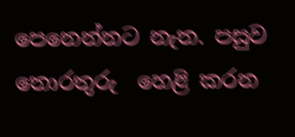පෙනෙන්නට නැත. පසුව තොරතුරු  හෙළි කරන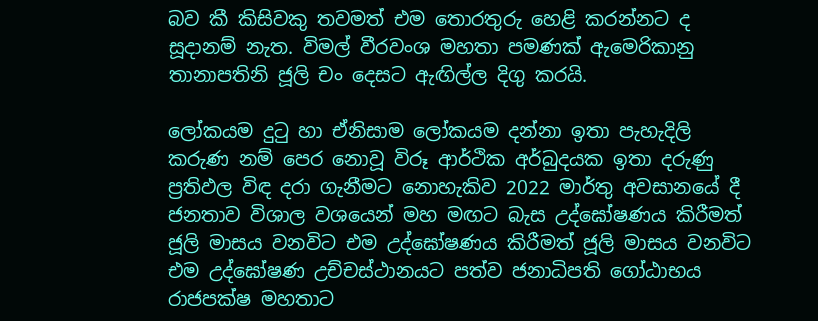බව කී කිසිවකු තවමත් එම තොරතුරු හෙළි කරන්නට ද සූදානම් නැත. විමල් වීරවංශ මහතා පමණක් ඇමෙරිකානු තානාපතිනි ජූලි චං දෙසට ඇඟිල්ල දිගු කරයි.

ලෝකයම දුටු හා ඒනිසාම ලෝකයම දන්නා ඉතා පැහැදිලි කරුණ නම් පෙර නොවූ විරූ ආර්ථික අර්බුදයක ඉතා දරුණු ප්‍රතිඵල විඳ දරා ගැනීමට නොහැකිව 2022 මාර්තු අවසානයේ දී ජනතාව විශාල වශයෙන් මහ මඟට බැස උද්ඝෝෂණය කිරීමත් ජූලි මාසය වනවිට එම උද්ඝෝෂණය කිරීමත් ජූලි මාසය වනවිට එම උද්ඝෝෂණ උච්චස්ථානයට පත්ව ජනාධිපති ගෝඨාභය රාජපක්ෂ මහතාට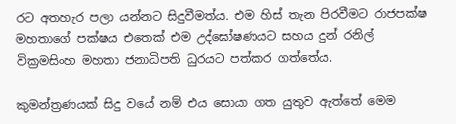රට අතහැර පලා යන්නට සිදුවීමත්ය. එම හිස් තැන පිරවීමට රාජපක්ෂ මහතාගේ පක්ෂය එතෙක් එම උද්ඝෝෂණයට සහය දුන් රනිල් වික්‍රමසිංහ මහතා ජනාධිපති ධුරයට පත්කර ගත්තේය.

කුමන්ත්‍රණයක් සිදු වයේ නම් එය සොයා ගත යුතුව ඇත්තේ මෙම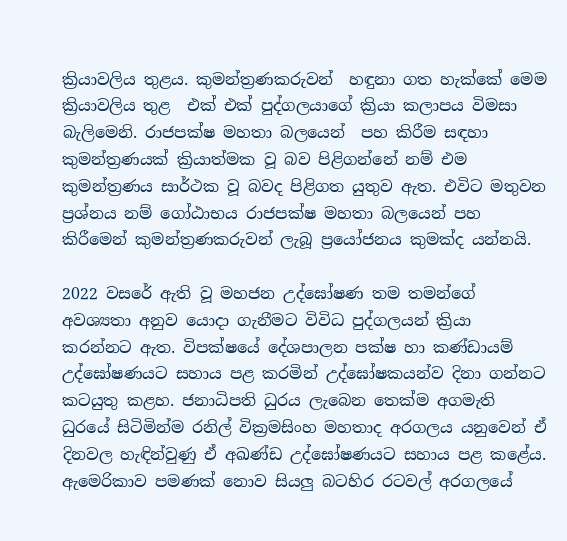ක්‍රියාවලිය තුළය. කුමන්ත්‍රණකරුවන්  හඳුනා ගත හැක්කේ මෙම ක්‍රියාවලිය තුළ  එක් එක් පුද්ගලයාගේ ක්‍රියා කලාපය විමසා බැලිමෙනි. රාජපක්ෂ මහතා බලයෙන්  පහ කිරීම සඳහා කුමන්ත්‍රණයක් ක්‍රියාත්මක වූ බව පිළිගන්නේ නම් එම කුමන්ත්‍රණය සාර්ථක වූ බවද පිළිගත යුතුව ඇත. එවිට මතුවන  ප්‍රශ්නය නම් ගෝඨාභය රාජපක්ෂ මහතා බලයෙන් පහ කිරීමෙන් කුමන්ත්‍රණකරුවන් ලැබූ ප්‍රයෝජනය කුමක්ද යන්නයි.

2022 වසරේ ඇති වූ මහජන උද්ඝෝෂණ තම තමන්ගේ අවශ්‍යතා අනුව යොදා ගැනීමට විවිධ පුද්ගලයන් ක්‍රියා කරන්නට ඇත. විපක්ෂයේ දේශපාලන පක්ෂ හා කණ්ඩායම් උද්ඝෝෂණයට සහාය පළ කරමින් උද්ඝෝෂකයන්ව දිනා ගන්නට කටයුතු කළහ. ජනාධිපති ධුරය ලැබෙන තෙක්ම අගමැති ධුරයේ සිටිමින්ම රනිල් වික්‍රමසිංහ මහතාද අරගලය යනුවෙන් ඒ දිනවල හැඳින්වුණු ඒ අඛණ්ඩ උද්ඝෝෂණයට සහාය පළ කළේය. ඇමෙරිකාව පමණක් නොව සියලු බටහිර රටවල් අරගලයේ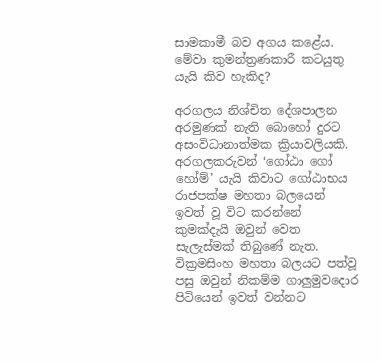සාමකාමී බව අගය කළේය. මේවා කුමන්ත්‍රණකාරී කටයුතු යැයි කිව හැකිද?

අරගලය නිශ්චිත දේශපාලන අරමුණක් නැති බොහෝ දුරට අසංවිධානාත්මක ක්‍රියාවලියකි. අරගලකරුවන් ‘ගෝඨා ගෝ හෝම්’ යැයි කිවාට ගෝඨාභය රාජපක්ෂ මහතා බලයෙන් ඉවත් වූ විට කරන්නේ කුමක්දැයි ඔවුන් වෙත සැලැස්මක් තිබුණේ නැත. වික්‍රමසිංහ මහතා බලයට පත්වූ පසු ඔවුන් නිකම්ම ගාලුමුවදොර පිටියෙන් ඉවත් වන්නට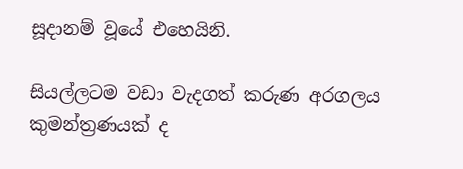සූදානම් වූයේ එහෙයිනි.

සියල්ලටම වඩා වැදගත් කරුණ අරගලය  කුමන්ත්‍රණයක් ද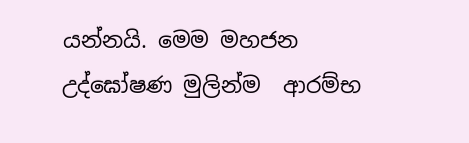යන්නයි. මෙම මහජන උද්ඝෝෂණ මුලින්ම  ආරම්භ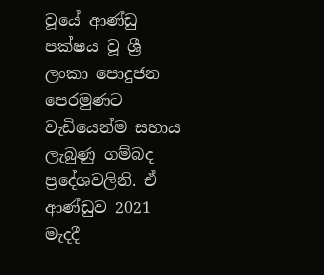වූයේ ආණ්ඩු පක්ෂය වූ ශ්‍රී ලංකා පොදුජන පෙරමුණට වැඩියෙන්ම සහාය ලැබුණු ගම්බද ප්‍රදේශවලිනි. ඒ ආණ්ඩුව 2021 මැදදී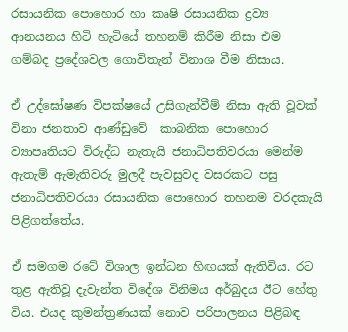රසායනික පොහොර හා කෘෂි රසායනික ද්‍රව්‍ය ආනයනය හිටි හැටියේ තහනම් කිරීම නිසා එම ගම්බද ප්‍රදේශවල ගොවිතැන් විනාශ වීම නිසාය.

ඒ උද්ඝෝෂණ විපක්ෂයේ උසිගැන්වීම් නිසා ඇති වූවක් විනා ජනතාව ආණ්ඩුවේ  කාබනික පොහොර ව්‍යාපෘතියට විරුද්ධ නැතැයි ජනාධිපතිවරයා මෙන්ම ඇතැම් ඇමැතිවරු මුලදී පැවසුවද වසරකට පසු ජනාධිපතිවරයා රසායනික පොහොර තහනම වරදකැයි පිළිගත්තේය.

ඒ සමගම රටේ විශාල ඉන්ධන හිඟයක් ඇතිවිය. රට තුළ ඇතිවූ දැවැන්ත විදේශ විනිමය අර්බුදය ඊට හේතු විය. එයද කුමන්ත්‍රණයක් නොව පරිපාලනය පිළිබඳ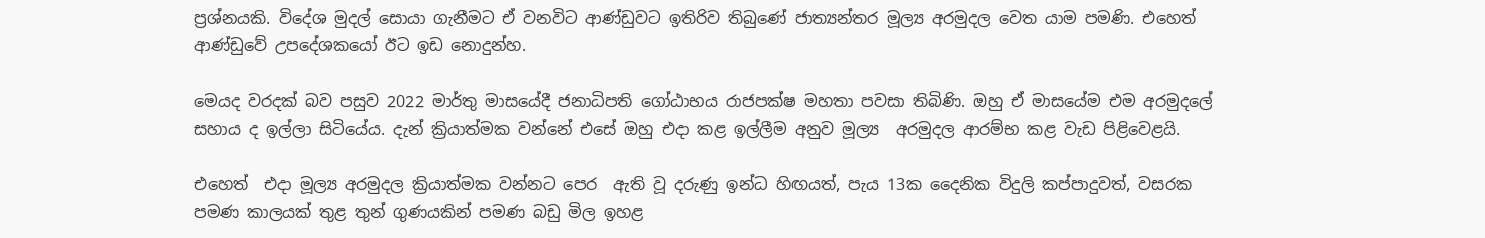ප්‍රශ්නයකි. විදේශ මුදල් සොයා ගැනීමට ඒ වනවිට ආණ්ඩුවට ඉතිරිව තිබුණේ ජාත්‍යන්තර මූල්‍ය අරමුදල වෙත යාම පමණි. එහෙත් ආණ්ඩුවේ උපදේශකයෝ ඊට ඉඩ නොදුන්හ.

මෙයද වරදක් බව පසුව 2022 මාර්තු මාසයේදී ජනාධිපති ගෝඨාභය රාජපක්ෂ මහතා පවසා තිබිණි. ඔහු ඒ මාසයේම එම අරමුදලේ සහාය ද ඉල්ලා සිටියේය. දැන් ක්‍රියාත්මක වන්නේ එසේ ඔහු එදා කළ ඉල්ලීම අනුව මූල්‍ය  අරමුදල ආරම්භ කළ වැඩ පිළිවෙළයි.

එහෙත්  එදා මූල්‍ය අරමුදල ක්‍රියාත්මක වන්නට පෙර  ඇති වූ දරුණු ඉන්ධ හිඟයත්, පැය 13ක දෛනික විදුලි කප්පාදුවත්, වසරක පමණ කාලයක් තුළ තුන් ගුණයකින් පමණ බඩු මිල ඉහළ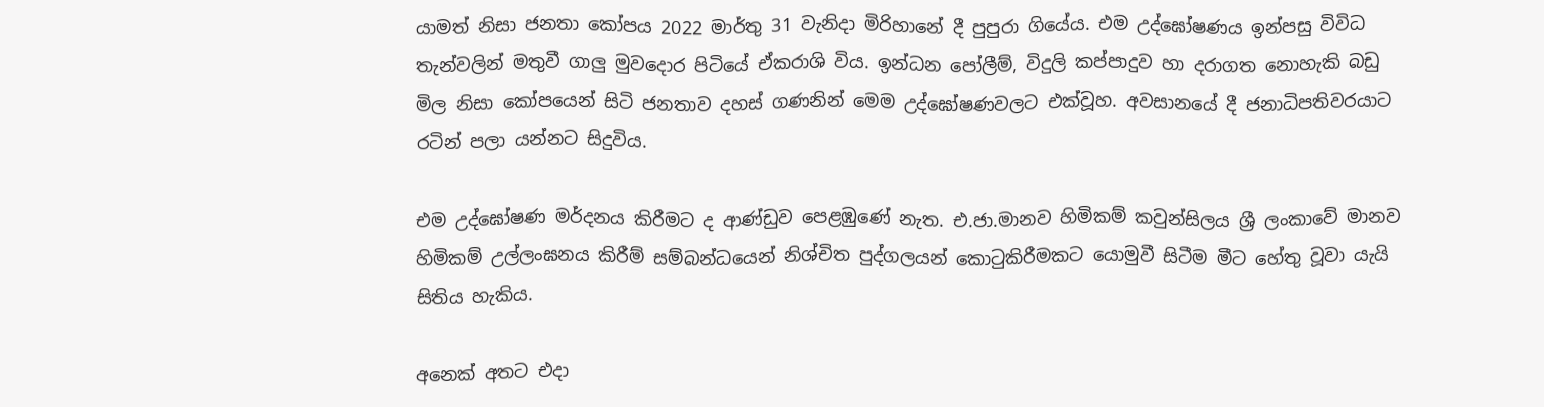යාමත් නිසා ජනතා කෝපය 2022 මාර්තු 31 වැනිදා මිරිහානේ දී පුපුරා ගියේය. එම උද්ඝෝෂණය ඉන්පසු විවිධ තැන්වලින් මතුවී ගාලු මුවදොර පිටියේ ඒකරාශි විය. ඉන්ධන පෝලීම්, විදුලි කප්පාදුව හා දරාගත නොහැකි බඩු මිල නිසා කෝපයෙන් සිටි ජනතාව දහස් ගණනින් මෙම උද්ඝෝෂණවලට එක්වූහ. අවසානයේ දී ජනාධිපතිවරයාට රටින් පලා යන්නට සිදුවිය.

එම උද්ඝෝෂණ මර්දනය කිරීමට ද ආණ්ඩුව පෙළඹුණේ නැත. එ.ජා.මානව හිමිකම් කවුන්සිලය ශ්‍රී ලංකාවේ මානව හිමිකම් උල්ලංඝනය කිරීම් සම්බන්ධයෙන් නිශ්චිත පුද්ගලයන් කොටුකිරීමකට යොමුවී සිටීම මීට හේතු වූවා යැයි සිතිය හැකිය.

අනෙක් අතට එදා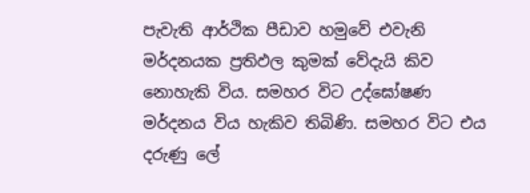පැවැති ආර්ථික පීඩාව හමුවේ එවැනි මර්දනයක ප්‍රතිඵල කුමක් වේදැයි කිව නොහැකි විය. සමහර විට උද්ඝෝෂණ මර්දනය විය හැකිව තිබිණි. සමහර විට එය දරුණු ලේ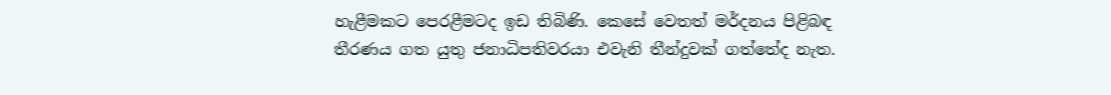හැළීමකට පෙරළීමටද ඉඩ තිබිණි. කෙසේ වෙතත් මර්දනය පිළිබඳ තීරණය ගත යුතු ජනාධිපතිවරයා එවැනි තීන්දුවක් ගත්තේද නැත.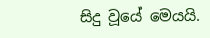සිදු වූයේ මෙයයි.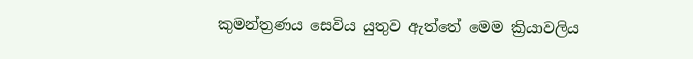කුමන්ත්‍රණය සෙවිය යුතුව ඇත්තේ මෙම ක්‍රියාවලිය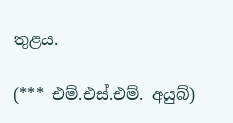තුළය.

(*** එම්.එස්.එම්. අයුබ්)